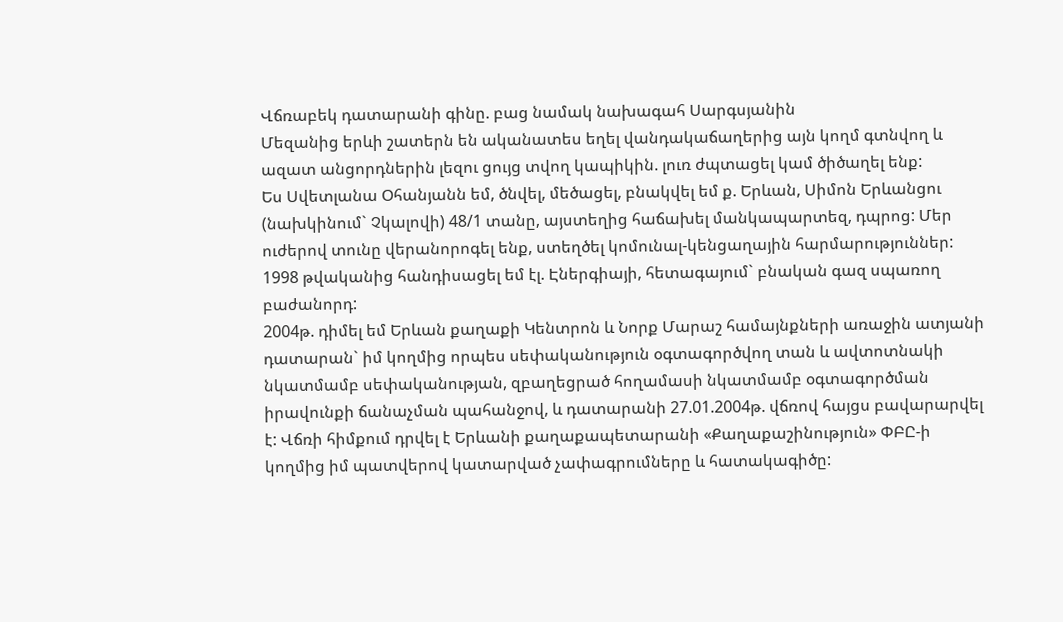Վճռաբեկ դատարանի գինը. բաց նամակ նախագահ Սարգսյանին
Մեզանից երևի շատերն են ականատես եղել վանդակաճաղերից այն կողմ գտնվող և ազատ անցորդներին լեզու ցույց տվող կապիկին. լուռ ժպտացել կամ ծիծաղել ենք:
Ես Սվետլանա Օհանյանն եմ, ծնվել, մեծացել, բնակվել եմ ք. Երևան, Սիմոն Երևանցու (նախկինում` Չկալովի) 48/1 տանը, այստեղից հաճախել մանկապարտեզ, դպրոց: Մեր ուժերով տունը վերանորոգել ենք, ստեղծել կոմունալ-կենցաղային հարմարություններ: 1998 թվականից հանդիսացել եմ էլ. Էներգիայի, հետագայում` բնական գազ սպառող բաժանորդ:
2004թ. դիմել եմ Երևան քաղաքի Կենտրոն և Նորք Մարաշ համայնքների առաջին ատյանի դատարան` իմ կողմից որպես սեփականություն օգտագործվող տան և ավտոտնակի նկատմամբ սեփականության, զբաղեցրած հողամասի նկատմամբ օգտագործման իրավունքի ճանաչման պահանջով, և դատարանի 27.01.2004թ. վճռով հայցս բավարարվել է: Վճռի հիմքում դրվել է Երևանի քաղաքապետարանի «Քաղաքաշինություն» ՓԲԸ-ի կողմից իմ պատվերով կատարված չափագրումները և հատակագիծը: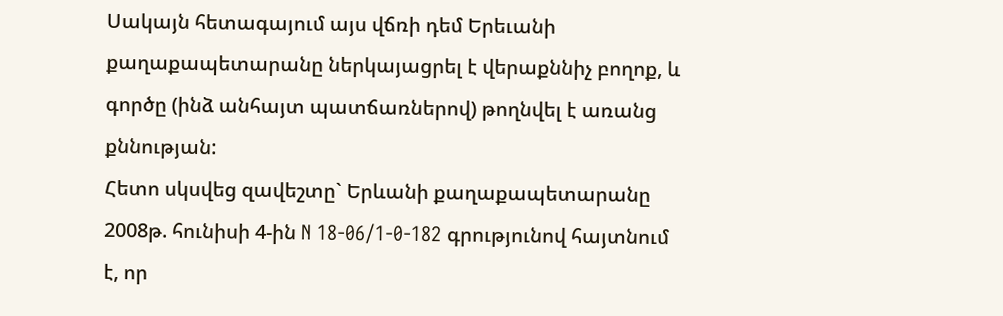Սակայն հետագայում այս վճռի դեմ Երեւանի քաղաքապետարանը ներկայացրել է վերաքննիչ բողոք, և գործը (ինձ անհայտ պատճառներով) թողնվել է առանց քննության:
Հետո սկսվեց զավեշտը` Երևանի քաղաքապետարանը 2008թ. հունիսի 4-ին N 18-06/1-0-182 գրությունով հայտնում է, որ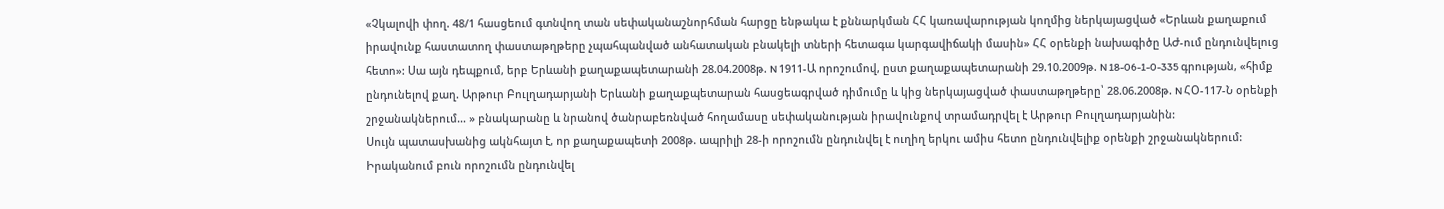«Չկալովի փող. 48/1 հասցեում գտնվող տան սեփականաշնորհման հարցը ենթակա է քննարկման ՀՀ կառավարության կողմից ներկայացված «Երևան քաղաքում իրավունք հաստատող փաստաթղթերը չպահպանված անհատական բնակելի տների հետագա կարգավիճակի մասին» ՀՀ օրենքի նախագիծը ԱԺ-ում ընդունվելուց հետո»: Սա այն դեպքում, երբ Երևանի քաղաքապետարանի 28.04.2008թ. N 1911-Ա որոշումով, ըստ քաղաքապետարանի 29.10.2009թ. N 18-06-1-0-335 գրության, «հիմք ընդունելով քաղ. Արթուր Բուլղադարյանի Երևանի քաղաքպետարան հասցեագրված դիմումը և կից ներկայացված փաստաթղթերը՝ 28.06.2008թ. N ՀՕ-117-Ն օրենքի շրջանակներում… » բնակարանը և նրանով ծանրաբեռնված հողամասը սեփականության իրավունքով տրամադրվել է Արթուր Բուլղադարյանին:
Սույն պատասխանից ակնհայտ է, որ քաղաքապետի 2008թ. ապրիլի 28-ի որոշումն ընդունվել է ուղիղ երկու ամիս հետո ընդունվելիք օրենքի շրջանակներում: Իրականում բուն որոշումն ընդունվել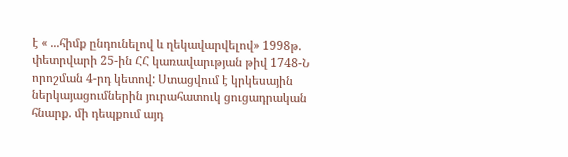է « ...հիմք ընդունելով և ղեկավարվելով» 1998թ. փետրվարի 25-ին ՀՀ կառավարւթյան թիվ 1748-Ն որոշման 4-րդ կետով: Ստացվում է կրկեսային ներկայացումներին յուրահատուկ ցուցադրական հնարք. մի դեպքում այդ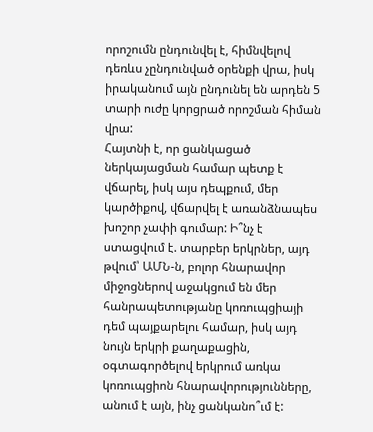որոշումն ընդունվել է, հիմնվելով դեռևս չընդունված օրենքի վրա, իսկ իրականում այն ընդունել են արդեն 5 տարի ուժը կորցրած որոշման հիման վրա:
Հայտնի է, որ ցանկացած ներկայացման համար պետք է վճարել, իսկ այս դեպքում, մեր կարծիքով, վճարվել է առանձնապես խոշոր չափի գումար: Ի՞նչ է ստացվում է. տարբեր երկրներ, այդ թվում՝ ԱՄՆ-ն, բոլոր հնարավոր միջոցներով աջակցում են մեր հանրապետությանը կոռուպցիայի դեմ պայքարելու համար, իսկ այդ նույն երկրի քաղաքացին, օգտագործելով երկրում առկա կոռուպցիոն հնարավորությունները, անում է այն, ինչ ցանկանո՞ւմ է: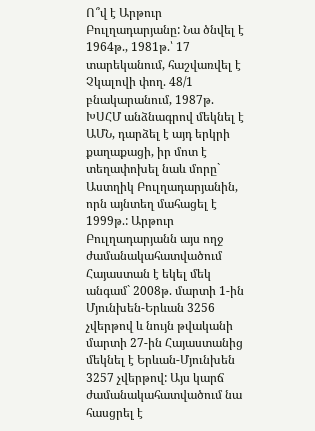Ո՞վ է Արթուր Բուլղադարյանը: Նա ծնվել է 1964թ., 1981թ.՝ 17 տարեկանում, հաշվառվել է Չկալովի փող. 48/1 բնակարանում, 1987թ. ԽՍՀՄ անձնագրով մեկնել է ԱՄՆ, դարձել է այդ երկրի քաղաքացի, իր մոտ է տեղափոխել նաև մորը` Աստղիկ Բուլղադարյանին, որն այնտեղ մահացել է 1999թ.: Արթուր Բուլղադարյանն այս ողջ ժամանակահատվածում Հայաստան է եկել մեկ անգամ` 2008թ. մարտի 1-ին Մյունխեն-Երևան 3256 չվերթով և նույն թվականի մարտի 27-ին Հայաստանից մեկնել է Երևան-Մյունխեն 3257 չվերթով: Այս կարճ ժամանակահատվածում նա հասցրել է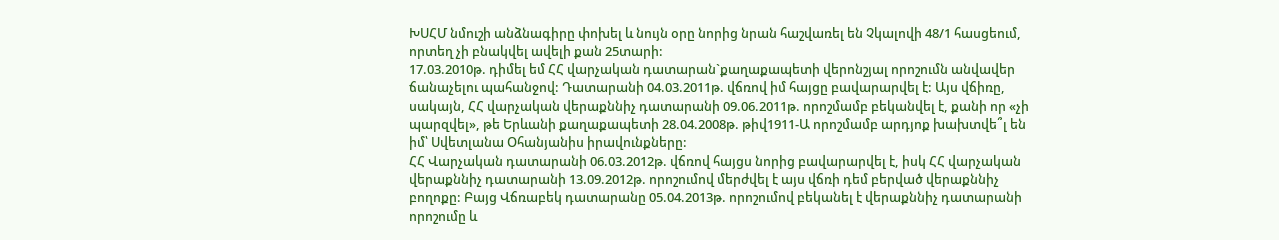ԽՍՀՄ նմուշի անձնագիրը փոխել և նույն օրը նորից նրան հաշվառել են Չկալովի 48/1 հասցեում, որտեղ չի բնակվել ավելի քան 25տարի:
17.03.2010թ. դիմել եմ ՀՀ վարչական դատարան`քաղաքապետի վերոնշյալ որոշումն անվավեր ճանաչելու պահանջով: Դատարանի 04.03.2011թ. վճռով իմ հայցը բավարարվել է: Այս վճիռը, սակայն, ՀՀ վարչական վերաքննիչ դատարանի 09.06.2011թ. որոշմամբ բեկանվել է, քանի որ «չի պարզվել», թե Երևանի քաղաքապետի 28.04.2008թ. թիվ1911-Ա որոշմամբ արդյոք խախտվե՞լ են իմ՝ Սվետլանա Օհանյանիս իրավունքները:
ՀՀ Վարչական դատարանի 06.03.2012թ. վճռով հայցս նորից բավարարվել է, իսկ ՀՀ վարչական վերաքննիչ դատարանի 13.09.2012թ. որոշումով մերժվել է այս վճռի դեմ բերված վերաքննիչ բողոքը: Բայց Վճռաբեկ դատարանը 05.04.2013թ. որոշումով բեկանել է վերաքննիչ դատարանի որոշումը և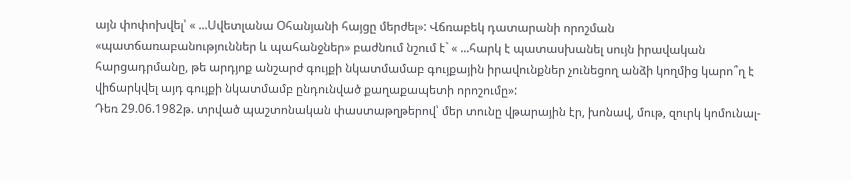այն փոփոխվել՝ « ...Սվետլանա Օհանյանի հայցը մերժել»: Վճռաբեկ դատարանի որոշման «պատճառաբանություններ և պահանջներ» բաժնում նշում է` « ...հարկ է պատասխանել սույն իրավական հարցադրմանը, թե արդյոք անշարժ գույքի նկատմամաբ գույքային իրավունքներ չունեցող անձի կողմից կարո՞ղ է վիճարկվել այդ գույքի նկատմամբ ընդունված քաղաքապետի որոշումը»:
Դեռ 29.06.1982թ. տրված պաշտոնական փաստաթղթերով՝ մեր տունը վթարային էր, խոնավ, մութ, զուրկ կոմունալ-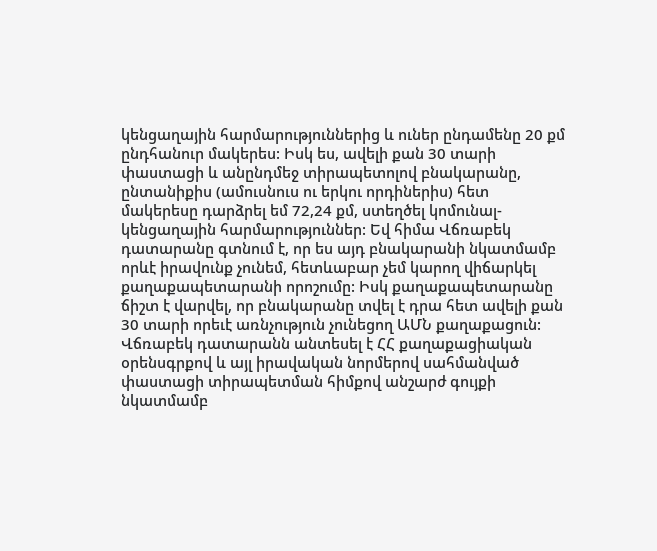կենցաղային հարմարություններից և ուներ ընդամենը 20 քմ ընդհանուր մակերես: Իսկ ես, ավելի քան 30 տարի փաստացի և անընդմեջ տիրապետոլով բնակարանը, ընտանիքիս (ամուսնուս ու երկու որդիներիս) հետ մակերեսը դարձրել եմ 72,24 քմ, ստեղծել կոմունալ-կենցաղային հարմարություններ: Եվ հիմա Վճռաբեկ դատարանը գտնում է, որ ես այդ բնակարանի նկատմամբ որևէ իրավունք չունեմ, հետևաբար չեմ կարող վիճարկել քաղաքապետարանի որոշումը: Իսկ քաղաքապետարանը ճիշտ է վարվել, որ բնակարանը տվել է դրա հետ ավելի քան 30 տարի որեւէ առնչություն չունեցող ԱՄՆ քաղաքացուն:
Վճռաբեկ դատարանն անտեսել է ՀՀ քաղաքացիական օրենսգրքով և այլ իրավական նորմերով սահմանված փաստացի տիրապետման հիմքով անշարժ գույքի նկատմամբ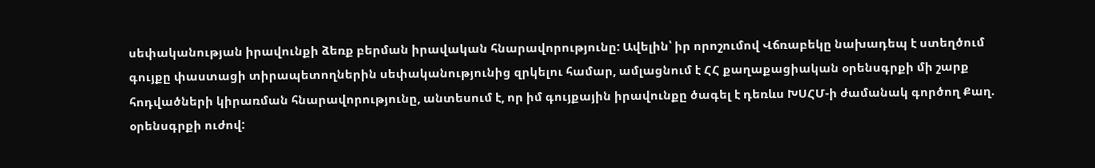սեփականության իրավունքի ձեռք բերման իրավական հնարավորությունը: Ավելին՝ իր որոշումով Վճռաբեկը նախադեպ է ստեղծում գույքը փաստացի տիրապետողներին սեփականությունից զրկելու համար, ամլացնում է ՀՀ քաղաքացիական օրենսգրքի մի շարք հոդվածների կիրառման հնարավորությունը, անտեսում է, որ իմ գույքային իրավունքը ծագել է դեռևս ԽՍՀՄ-ի ժամանակ գործող Քաղ. օրենսգրքի ուժով: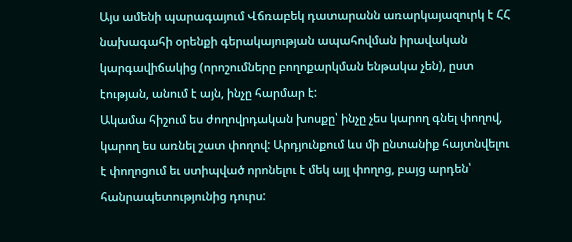Այս ամենի պարագայում Վճռաբեկ դատարանն առարկայազուրկ է ՀՀ նախագահի օրենքի գերակայության ապահովման իրավական կարգավիճակից (որոշումները բողոքարկման ենթակա չեն), ըստ էության, անում է այն, ինչը հարմար է:
Ակամա հիշում ես ժողովրդական խոսքը՝ ինչը չես կարող գնել փողով, կարող ես առնել շատ փողով: Արդյունքում ևս մի ընտանիք հայտնվելու է փողոցում եւ ստիպված որոնելու է մեկ այլ փողոց, բայց արդեն՝ հանրապետությունից դուրս: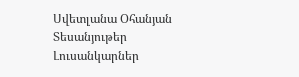Սվետլանա Օհանյան
Տեսանյութեր
Լուսանկարներ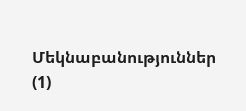Մեկնաբանություններ (1)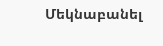Մեկնաբանել